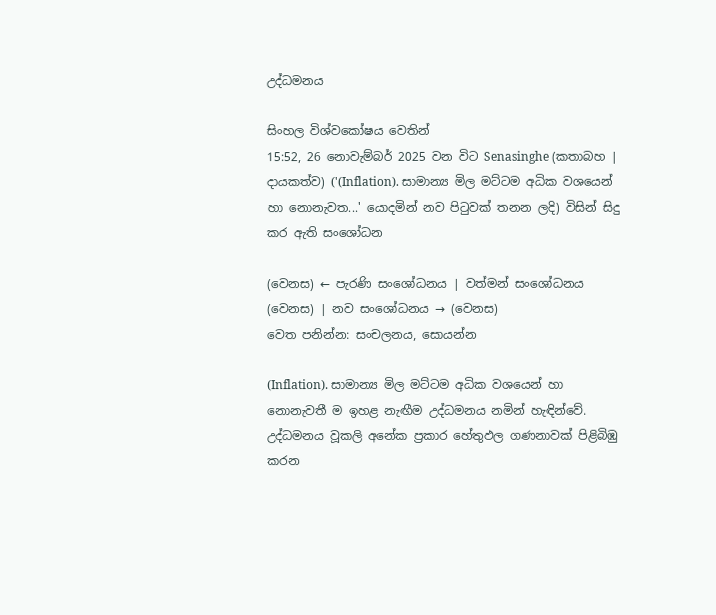උද්ධමනය

සිංහල විශ්වකෝෂය වෙතින්
15:52, 26 නොවැම්බර් 2025 වන විට Senasinghe (කතාබහ | දායකත්ව) ('(Inflation). සාමාන්‍ය මිල මට්ටම අධික වශයෙන් හා නොනැවත...' යොදමින් නව පිටුවක් තනන ලදි) විසින් සිදු කර ඇති සංශෝධන

(වෙනස) ← පැරණි සංශෝධනය | වත්මන් සංශෝධනය (වෙනස) | නව සංශෝධනය → (වෙනස)
වෙත පනින්න: සංචලනය, සොයන්න

(Inflation). සාමාන්‍ය මිල මට්ටම අධික වශයෙන් හා නොනැවතී ම ඉහළ නැඟීම උද්ධමනය නමින් හැඳින්වේ. උද්ධමනය වූකලි අනේක ප්‍රකාර හේතුඵල ගණනාවක් පිළිබිඹු කරන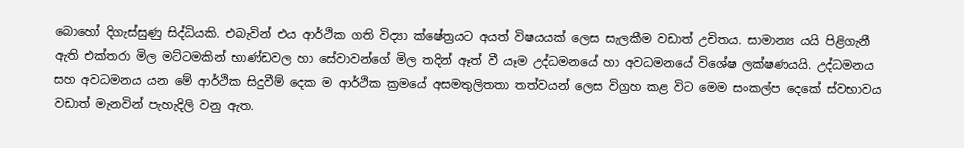බොහෝ දිගැස්සුණු සිද්ධියකි. එබැවින් එය ආර්ථික ගති විද්‍යා ක්ෂේත්‍රයට අයත් විෂයයක් ලෙස සැලකීම වඩාත් උචිතය. සාමාන්‍ය යයි පිළිගැනී ඇති එක්තරා මිල මට්ටමකින් භාණ්ඩවල හා සේවාවන්ගේ මිල තදින් ඈත් වී යෑම උද්ධමනයේ හා අවධමනයේ විශේෂ ලක්ෂණයයි. උද්ධමනය සහ අවධමනය යන මේ ආර්ථික සිදුවීම් දෙක ම ආර්ථික ක්‍රමයේ අසමතුලිතතා තත්වයන් ලෙස විග්‍රහ කළ විට මෙම සංකල්ප දෙකේ ස්වභාවය වඩාත් මැනවින් පැහැදිලි වනු ඇත.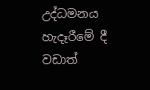උද්ධමනය හැදෑරීමේ දී වඩාත්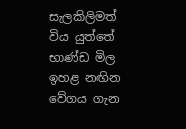සැලකිලිමත් විය යුත්තේ භාණ්ඩ මිල ඉහළ නඟින වේගය ගැන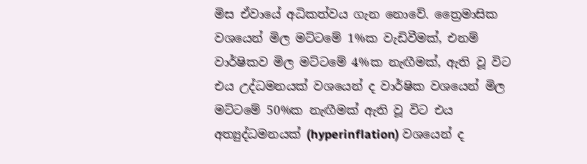මිස ඒවායේ අධිකත්වය ගැන නොවේ. ත්‍රෛමාසික වශයෙන් මිල මට්ටමේ 1%ක වැඩිවීමක්, එනම් වාර්ෂිකව මිල මට්ටමේ 4%ක නැඟීමක්, ඇති වූ විට එය උද්ධමනයක් වශයෙන් ද වාර්ෂික වශයෙන් මිල මට්ටමේ 50%ක නැඟීමක් ඇති වූ විට එය අත්‍යුද්ධමනයක් (hyperinflation) වශයෙන් ද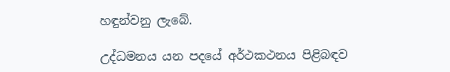හඳුන්වනු ලැබේ.

උද්ධමනය යන පදයේ අර්ථකථනය පිළිබඳව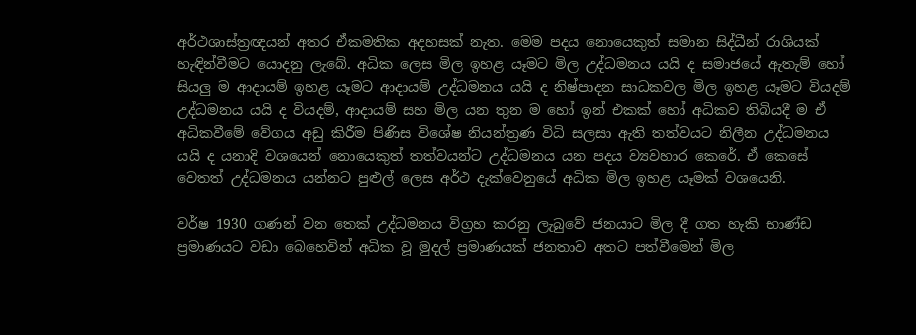අර්ථශාස්ත්‍රඥයන් අතර ඒකමතික අදහසක් නැත. මෙම පදය නොයෙකුත් සමාන සිද්ධීන් රාශියක් හැඳින්වීමට යොදනු ලැබේ. අධික ලෙස මිල ඉහළ යෑමට මිල උද්ධමනය යයි ද සමාජයේ ඇතැම් හෝ සියලු ම ආදායම් ඉහළ යෑමට ආදායම් උද්ධමනය යයි ද නිෂ්පාදන සාධකවල මිල ඉහළ යෑමට වියදම් උද්ධමනය යයි ද වියදම්, ආදායම් සහ මිල යන තුන ම හෝ ඉන් එකක් හෝ අධිකව තිබියදී ම ඒ අධිකවීමේ වේගය අඩු කිරීම පිණිස විශේෂ නියන්ත්‍රණ විධි සලසා ඇති තත්වයට නිලීන උද්ධමනය යයි ද යනාදි වශයෙන් නොයෙකුත් තත්වයන්ට උද්ධමනය යන පදය ව්‍යවහාර කෙරේ. ඒ කෙසේ වෙතත් උද්ධමනය යන්නට පුළුල් ලෙස අර්ථ දැක්වෙනුයේ අධික මිල ඉහළ යෑමක් වශයෙනි.

වර්ෂ 1930 ගණන් වන තෙක් උද්ධමනය විග්‍රහ කරනු ලැබුවේ ජනයාට මිල දී ගත හැකි භාණ්ඩ ප්‍රමාණයට වඩා බෙහෙවින් අධික වූ මුදල් ප්‍රමාණයක් ජනතාව අතට පත්වීමෙන් මිල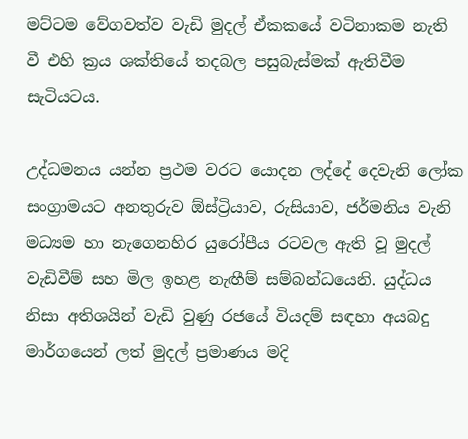මට්ටම වේගවත්ව වැඩි මුදල් ඒකකයේ වටිනාකම නැති වී එහි ක්‍රය ශක්තියේ තදබල පසුබැස්මක් ඇතිවීම සැටියටය.

උද්ධමනය යන්න ප්‍රථම වරට යොදන ලද්දේ දෙවැනි ලෝක සංග්‍රාමයට අනතුරුව ඕස්ට්‍රියාව, රුසියාව, ජර්මනිය වැනි මධ්‍යම හා නැගෙනහිර යුරෝපීය රටවල ඇති වූ මුදල් වැඩිවීම් සහ මිල ඉහළ නැඟීම් සම්බන්ධයෙනි. යුද්ධය නිසා අතිශයින් වැඩි වුණු රජයේ වියදම් සඳහා අයබදු මාර්ගයෙන් ලත් මුදල් ප්‍රමාණය මදි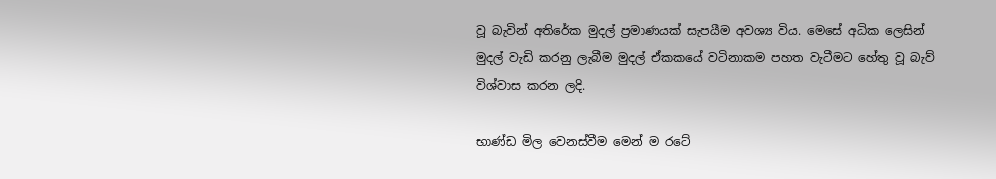වූ බැවින් අතිරේක මුදල් ප්‍රමාණයක් සැපයීම අවශ්‍ය විය. මෙසේ අධික ලෙසින් මුදල් වැඩි කරනු ලැබීම මුදල් ඒකකයේ වටිනාකම පහත වැටීමට හේතු වූ බැව් විශ්වාස කරන ලදි.

භාණ්ඩ මිල වෙනස්වීම මෙන් ම රටේ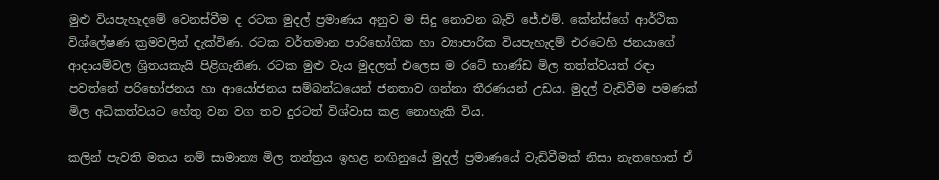මුළු වියපැහැදමේ වෙනස්වීම ද රටක මුදල් ප්‍රමාණය අනුව ම සිදු නොවන බැව් ජේ.එම්. කේන්ස්ගේ ආර්ථික විශ්ලේෂණ ක්‍රමවලින් දැක්විණ. රටක වර්තමාන පාරිභෝගික හා ව්‍යාපාරික වියපැහැදම් එරටෙහි ජනයාගේ ආදායම්වල ශ්‍රිතයකැයි පිළිගැනිණ. රටක මුළු වැය මුදලත් එලෙස ම රටේ භාණ්ඩ මිල තත්ත්වයත් රඳා පවත්නේ පරිභෝජනය හා ආයෝජනය සම්බන්ධයෙන් ජනතාව ගන්නා තීරණයන් උඩය. මුදල් වැඩිවීම පමණක් මිල අධිකත්වයට හේතු වන වග තව දුරටත් විශ්වාස කළ නොහැකි විය.

කලින් පැවති මතය නම් සාමාන්‍ය මිල තන්ත්‍රය ඉහළ නඟිනුයේ මුදල් ප්‍රමාණයේ වැඩිවීමක් නිසා නැතහොත් ඒ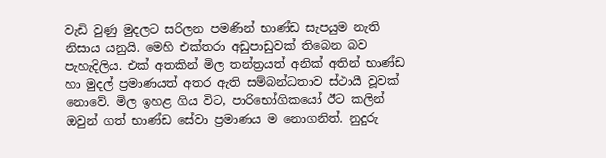වැඩි වුණු මුදලට සරිලන පමණින් භාණ්ඩ සැපයුම නැති නිසාය යනුයි. මෙහි එක්තරා අඩුපාඩුවක් තිබෙන බව පැහැදිලිය. එක් අතකින් මිල තන්ත්‍රයත් අනික් අතින් භාණ්ඩ හා මුදල් ප්‍රමාණයත් අතර ඇති සම්බන්ධතාව ස්ථායී වූවක් නොවේ. මිල ඉහළ ගිය විට, පාරිභෝගිකයෝ ඊට කලින් ඔවුන් ගත් භාණ්ඩ සේවා ප්‍රමාණය ම නොගනිත්. නුදුරු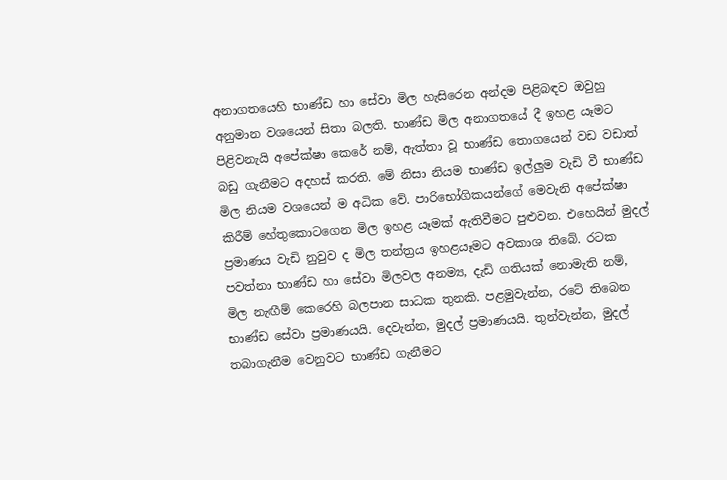අනාගතයෙහි භාණ්ඩ හා සේවා මිල හැසිරෙන අන්දම පිළිබඳව ඔවුහු අනුමාන වශයෙන් සිතා බලති. භාණ්ඩ මිල අනාගතයේ දී ඉහළ යෑමට පිළිවනැයි අපේක්ෂා කෙරේ නම්, ඇත්තා වූ භාණ්ඩ තොගයෙන් වඩ වඩාත් බඩු ගැනීමට අදහස් කරති. මේ නිසා නියම භාණ්ඩ ඉල්ලුම වැඩි වී භාණ්ඩ මිල නියම වශයෙන් ම අධික වේ. පාරිභෝගිකයන්ගේ මෙවැනි අපේක්ෂා කිරීම් හේතුකොටගෙන මිල ඉහළ යෑමක් ඇතිවීමට පුළුවන. එහෙයින් මුදල් ප්‍රමාණය වැඩි නුවුව ද මිල තන්ත්‍රය ඉහළයෑමට අවකාශ තිබේ. රටක පවත්නා භාණ්ඩ හා සේවා මිලවල අනම්‍ය, දැඩි ගතියක් නොමැති නම්, මිල නැඟීම් කෙරෙහි බලපාන සාධක තුනකි. පළමුවැන්න, රටේ තිබෙන භාණ්ඩ සේවා ප්‍රමාණයයි. දෙවැන්න, මුදල් ප්‍රමාණයයි. තුන්වැන්න, මුදල් තබාගැනීම වෙනුවට භාණ්ඩ ගැනීමට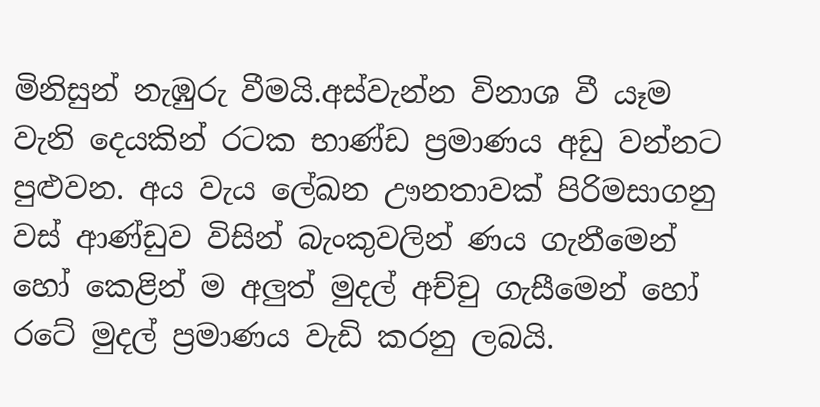මිනිසුන් නැඹුරු වීමයි.අස්වැන්න විනාශ වී යෑම වැනි දෙයකින් රටක භාණ්ඩ ප්‍රමාණය අඩු වන්නට පුළුවන. අය වැය ලේඛන ඌනතාවක් පිරිමසාගනු වස් ආණ්ඩුව විසින් බැංකුවලින් ණය ගැනීමෙන් හෝ කෙළින් ම අලුත් මුදල් අච්චු ගැසීමෙන් හෝ රටේ මුදල් ප්‍රමාණය වැඩි කරනු ලබයි.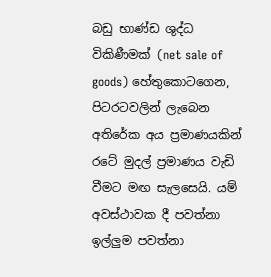බඩු භාණ්ඩ ශුද්ධ විකිණීමක් (net sale of goods) හේතුකොටගෙන, පිටරටවලින් ලැබෙන අතිරේක අය ප්‍රමාණයකින් රටේ මුදල් ප්‍රමාණය වැඩි වීමට මඟ සැලසෙයි. යම් අවස්ථාවක දී පවත්නා ඉල්ලුම පවත්නා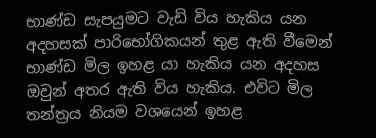භාණ්ඩ සැපයුමට වැඩි විය හැකිය යන අදහසක් පාරිභෝගිකයන් තුළ ඇති වීමෙන් භාණ්ඩ මිල ඉහළ යා හැකිය යන අදහස ඔවුන් අතර ඇති විය හැකිය. එවිට මිල තන්ත්‍රය නියම වශයෙන් ඉහළ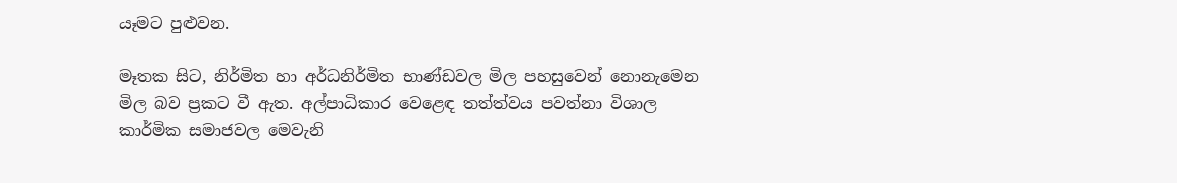යෑමට පුළුවන.

මෑතක සිට, නිර්මිත හා අර්ධනිර්මිත භාණ්ඩවල මිල පහසුවෙන් නොනැමෙන මිල බව ප්‍රකට වී ඇත. අල්පාධිකාර වෙළෙඳ තත්ත්වය පවත්නා විශාල කාර්මික සමාජවල මෙවැනි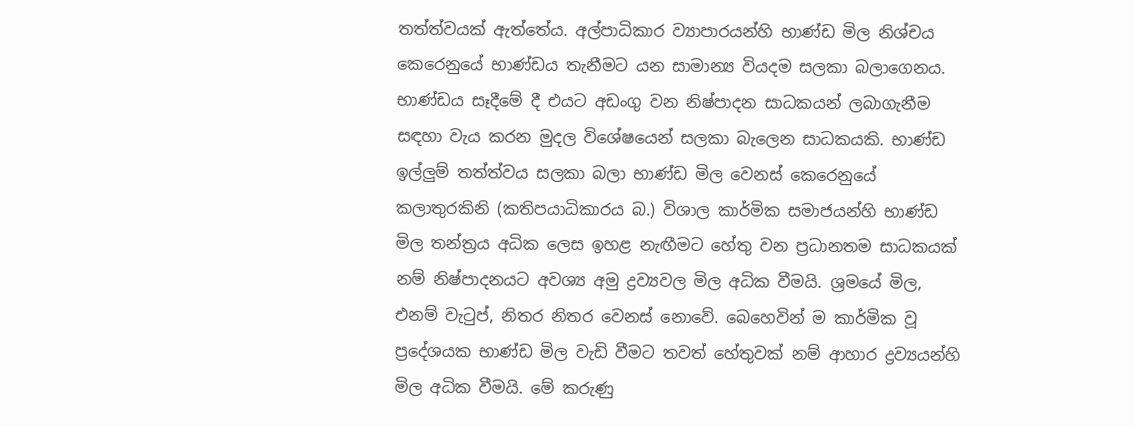තත්ත්වයක් ඇත්තේය. අල්පාධිකාර ව්‍යාපාරයන්හි භාණ්ඩ මිල නිශ්චය කෙරෙනුයේ භාණ්ඩය තැනීමට යන සාමාන්‍ය වියදම සලකා බලාගෙනය. භාණ්ඩය සෑදීමේ දී එයට අඩංගු වන නිෂ්පාදන සාධකයන් ලබාගැනීම සඳහා වැය කරන මුදල විශේෂයෙන් සලකා බැලෙන සාධකයකි. භාණ්ඩ ඉල්ලුම් තත්ත්වය සලකා බලා භාණ්ඩ මිල වෙනස් කෙරෙනුයේ කලාතුරකිනි (කතිපයාධිකාරය බ.) විශාල කාර්මික සමාජයන්හි භාණ්ඩ මිල තන්ත්‍රය අධික ලෙස ඉහළ නැඟීමට හේතු වන ප්‍රධානතම සාධකයක් නම් නිෂ්පාදනයට අවශ්‍ය අමු ද්‍රව්‍යවල මිල අධික වීමයි. ශ්‍රමයේ මිල, එනම් වැටුප්, නිතර නිතර වෙනස් නොවේ. බෙහෙවින් ම කාර්මික වූ ප්‍රදේශයක භාණ්ඩ මිල වැඩි වීමට තවත් හේතුවක් නම් ආහාර ද්‍රව්‍යයන්හි මිල අධික වීමයි. මේ කරුණු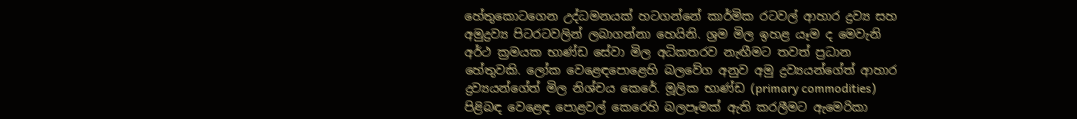හේතුකොටගෙන උද්ධමනයක් හටගන්නේ කාර්මික රටවල් ආහාර ද්‍රව්‍ය සහ අමුද්‍රව්‍ය පිටරටවලින් ලබාගන්නා හෙයිනි. ශ්‍රම මිල ඉහළ යෑම ද මෙවැනි අර්ථ ක්‍රමයක භාණ්ඩ සේවා මිල අධිකතරව නැඟීමට තවත් ප්‍රධාන හේතුවකි. ලෝක වෙළෙඳපොළෙහි බලවේග අනුව අමු ද්‍රව්‍යයන්ගේත් ආහාර ද්‍රව්‍යයන්ගේත් මිල නිශ්චය කෙරේ. මූලික භාණ්ඩ (primary commodities) පිළිබඳ වෙළෙඳ පොළවල් කෙරෙහි බලපෑමක් ඇති කරලීමට ඇමෙරිකා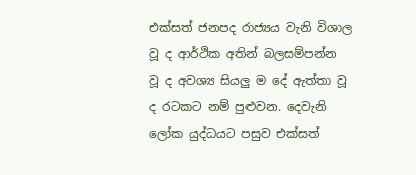එක්සත් ජනපද රාජ්‍යය වැනි විශාල වූ ද ආර්ථික අතින් බලසම්පන්න වූ ද අවශ්‍ය සියලු ම දේ ඇත්තා වූ ද රටකට නම් පුළුවන. දෙවැනි ලෝක යුද්ධයට පසුව එක්සත්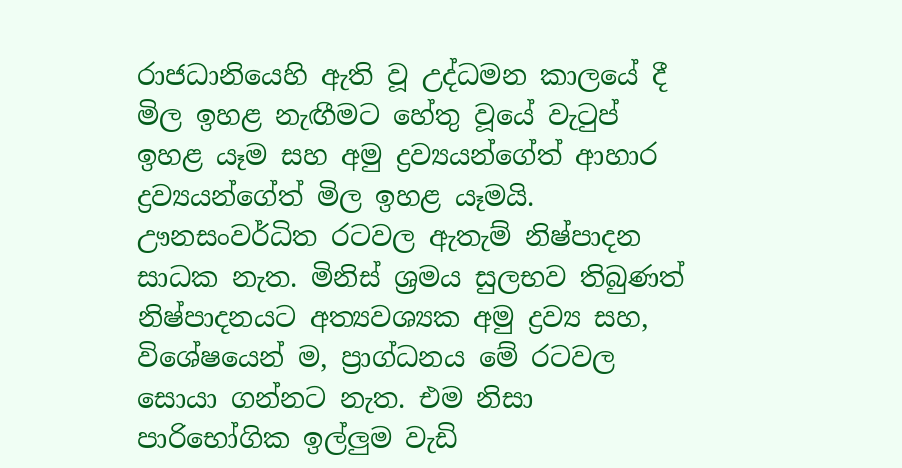රාජධානියෙහි ඇති වූ උද්ධමන කාලයේ දී මිල ඉහළ නැඟීමට හේතු වූයේ වැටුප් ඉහළ යෑම සහ අමු ද්‍රව්‍යයන්ගේත් ආහාර ද්‍රව්‍යයන්ගේත් මිල ඉහළ යෑමයි. ඌනසංවර්ධිත රටවල ඇතැම් නිෂ්පාදන සාධක නැත. මිනිස් ශ්‍රමය සුලභව තිබුණත් නිෂ්පාදනයට අත්‍යවශ්‍යක අමු ද්‍රව්‍ය සහ, විශේෂයෙන් ම, ප්‍රාග්ධනය මේ රටවල සොයා ගන්නට නැත. එම නිසා පාරිභෝගික ඉල්ලුම වැඩි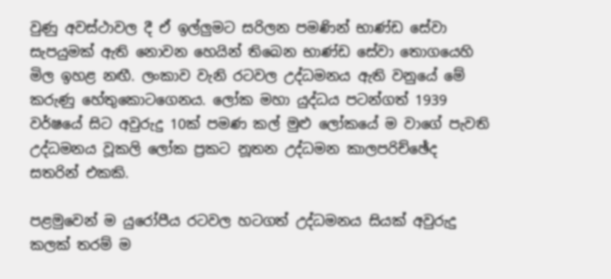වුණු අවස්ථාවල දී ඒ ඉල්ලුමට සරිලන පමණින් භාණ්ඩ සේවා සැපයුමක් ඇති නොවන හෙයින් තිබෙන භාණ්ඩ සේවා තොගයෙහි මිල ඉහළ නඟී. ලංකාව වැනි රටවල උද්ධමනය ඇති වනුයේ මේ කරුණු හේතුකොටගෙනය. ලෝක මහා යුද්ධය පටන්ගත් 1939 වර්ෂයේ සිට අවුරුදු 10ක් පමණ කල් මුළු ලෝකයේ ම වාගේ පැවති උද්ධමනය වූකලි ලෝක ප්‍රකට නූතන උද්ධමන කාලපරිච්ඡේද සතරින් එකකි.

පළමුවෙන් ම යුරෝපීය රටවල හටගත් උද්ධමනය සියක් අවුරුදු කලක් තරම් ම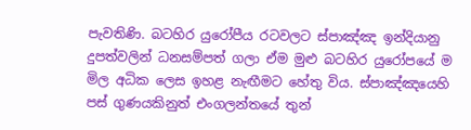පැවතිණි. බටහිර යුරෝපීය රටවලට ස්පාඤ්ඤ ඉන්දියානු දුපත්වලින් ධනසම්පත් ගලා ඒම මුළු බටහිර යුරෝපයේ ම මිල අධික ලෙස ඉහළ නැඟීමට හේතු විය. ස්පාඤ්ඤයෙහි පස් ගුණයකිනුත් එංගලන්තයේ තුන්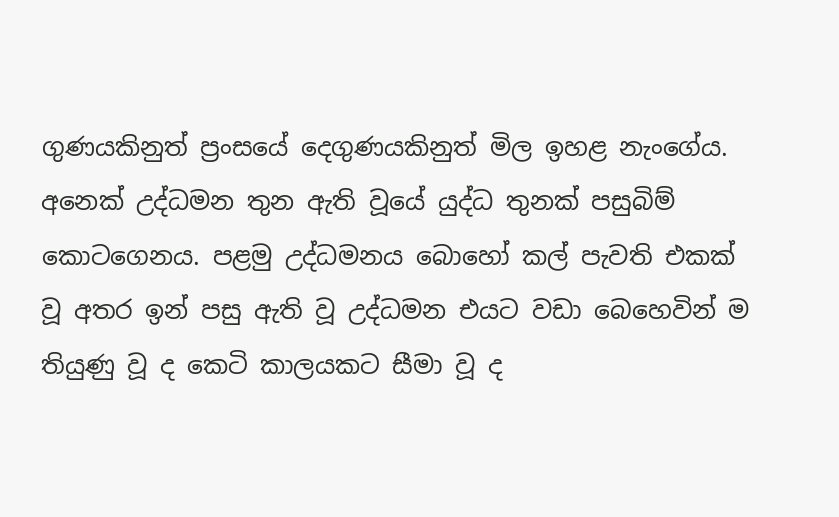ගුණයකිනුත් ප්‍රංසයේ දෙගුණයකිනුත් මිල ඉහළ නැංගේය. අනෙක් උද්ධමන තුන ඇති වූයේ යුද්ධ තුනක් පසුබිම් කොටගෙනය. පළමු උද්ධමනය බොහෝ කල් පැවති එකක් වූ අතර ඉන් පසු ඇති වූ උද්ධමන එයට වඩා බෙහෙවින් ම තියුණු වූ ද කෙටි කාලයකට සීමා වූ ද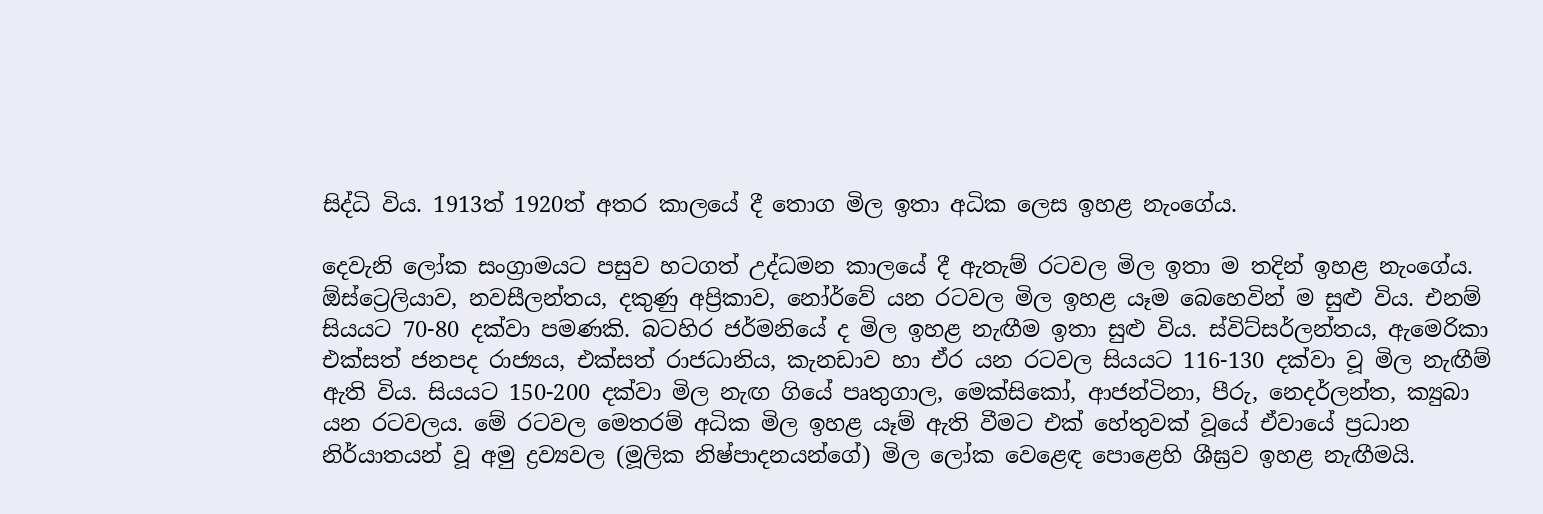සිද්ධි විය. 1913ත් 1920ත් අතර කාලයේ දී තොග මිල ඉතා අධික ලෙස ඉහළ නැංගේය.

දෙවැනි ලෝක සංග්‍රාමයට පසුව හටගත් උද්ධමන කාලයේ දී ඇතැම් රටවල මිල ඉතා ම තදින් ඉහළ නැංගේය. ඕස්ට්‍රෙලියාව, නවසීලන්තය, දකුණු අප්‍රිකාව, නෝර්වේ යන රටවල මිල ඉහළ යෑම බෙහෙවින් ම සුළු විය. එනම් සියයට 70-80 දක්වා පමණකි. බටහිර ජර්මනියේ ද මිල ඉහළ නැඟීම ඉතා සුළු විය. ස්විට්සර්ලන්තය, ඇමෙරිකා එක්සත් ජනපද රාජ්‍යය, එක්සත් රාජධානිය, කැනඩාව හා ඒර යන රටවල සියයට 116-130 දක්වා වූ මිල නැඟීම් ඇති විය. සියයට 150-200 දක්වා මිල නැඟ ගියේ පෘතුගාල, මෙක්සිකෝ, ආජන්ටිනා, පීරු, නෙදර්ලන්ත, ක්‍යුබා යන රටවලය. මේ රටවල මෙතරම් අධික මිල ඉහළ යෑම් ඇති වීමට එක් හේතුවක් වූයේ ඒවායේ ප්‍රධාන නිර්යාතයන් වූ අමු ද්‍රව්‍යවල (මූලික නිෂ්පාදනයන්ගේ) මිල ලෝක වෙළෙඳ පොළෙහි ශීඝ්‍රව ඉහළ නැඟීමයි.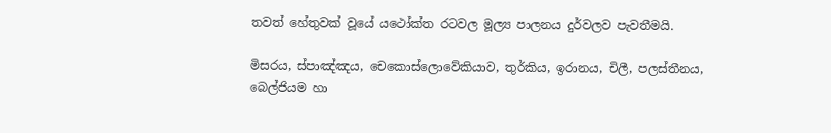තවත් හේතුවක් වූයේ යථෝක්ත රටවල මූල්‍ය පාලනය දුර්වලව පැවතීමයි.

මිසරය, ස්පාඤ්ඤය, චෙකොස්ලොවේකියාව, තුර්කිය, ඉරානය, චිලී, පලස්තීනය, බෙල්ජියම හා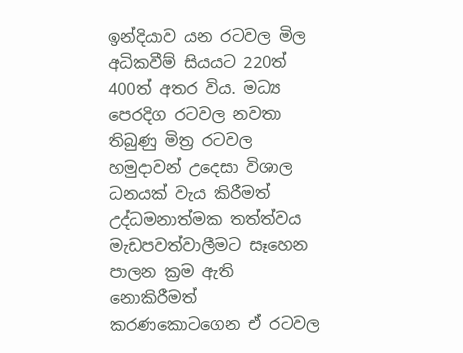ඉන්දියාව යන රටවල මිල අධිකවීම් සියයට 220ත් 400ත් අතර විය. මධ්‍ය පෙරදිග රටවල නවතා තිබුණු මිත්‍ර රටවල හමුදාවන් උදෙසා විශාල ධනයක් වැය කිරීමත් උද්ධමනාත්මක තත්ත්වය මැඩපවත්වාලීමට සෑහෙන පාලන ක්‍රම ඇති නොකිරීමත් කරණකොටගෙන ඒ රටවල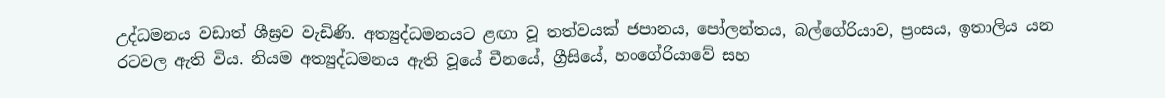උද්ධමනය වඩාත් ශීඝ්‍රව වැඩිණි. අත්‍යුද්ධමනයට ළඟා වූ තත්වයක් ජපානය, පෝලන්තය, බල්ගේරියාව, ප්‍රංසය, ඉතාලිය යන රටවල ඇති විය. නියම අත්‍යුද්ධමනය ඇති වූයේ චීනයේ, ග්‍රීසියේ, හංගේරියාවේ සහ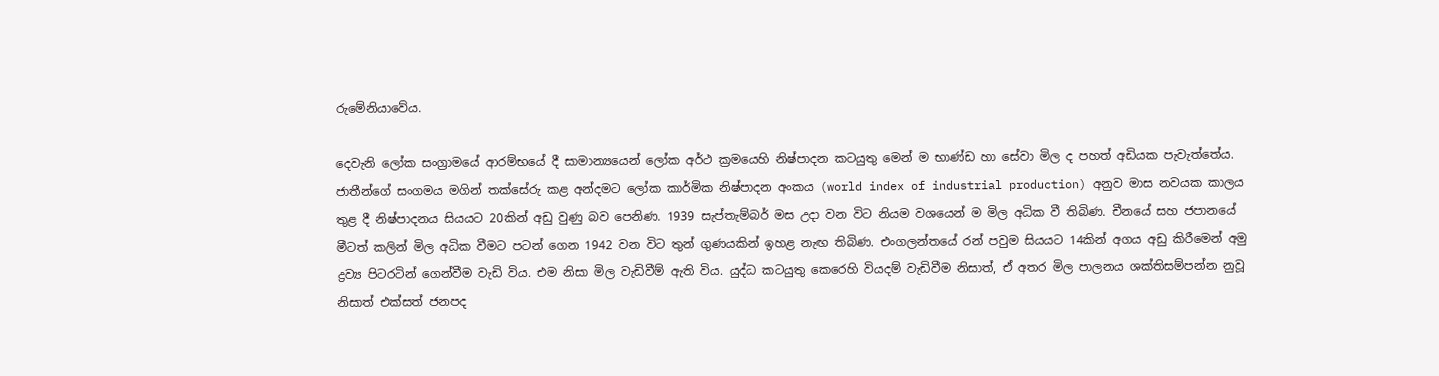රුමේනියාවේය.

දෙවැනි ලෝක සංග්‍රාමයේ ආරම්භයේ දී සාමාන්‍යයෙන් ලෝක අර්ථ ක්‍රමයෙහි නිෂ්පාදන කටයුතු මෙන් ම භාණ්ඩ හා සේවා මිල ද පහත් අඩියක පැවැත්තේය. ජාතීන්ගේ සංගමය මගින් තක්සේරු කළ අන්දමට ලෝක කාර්මික නිෂ්පාදන අංකය (world index of industrial production) අනුව මාස නවයක කාලය තුළ දී නිෂ්පාදනය සියයට 20කින් අඩු වුණු බව පෙනිණ. 1939 සැප්තැම්බර් මස උදා වන විට නියම වශයෙන් ම මිල අධික වී තිබිණ. චීනයේ සහ ජපානයේ මීටත් කලින් මිල අධික වීමට පටන් ගෙන 1942 වන විට තුන් ගුණයකින් ඉහළ නැඟ තිබිණ. එංගලන්තයේ රන් පවුම සියයට 14කින් අගය අඩු කිරීමෙන් අමු ද්‍රව්‍ය පිටරටින් ගෙන්වීම වැඩි විය. එම නිසා මිල වැඩිවීම් ඇති විය. යුද්ධ කටයුතු කෙරෙහි වියදම් වැඩිවීම නිසාත්, ඒ අතර මිල පාලනය ශක්තිසම්පන්න නුවූ නිසාත් එක්සත් ජනපද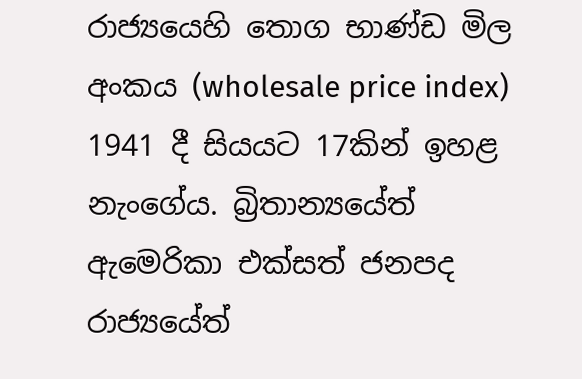රාජ්‍යයෙහි තොග භාණ්ඩ මිල අංකය (wholesale price index) 1941 දී සියයට 17කින් ඉහළ නැංගේය. බ්‍රිතාන්‍යයේත් ඇමෙරිකා එක්සත් ජනපද රාජ්‍යයේත්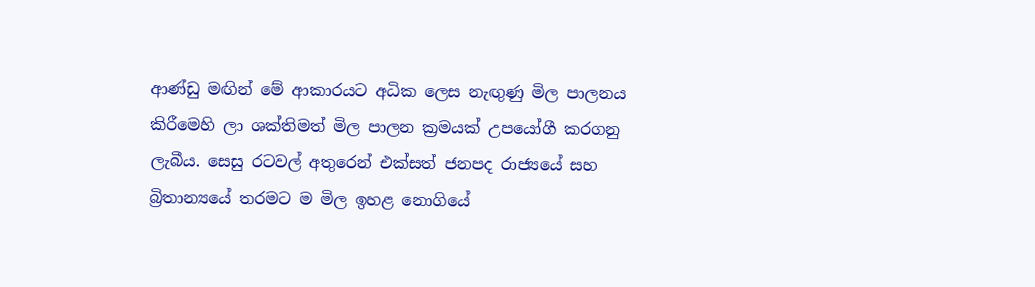ආණ්ඩු මඟින් මේ ආකාරයට අධික ලෙස නැඟුණු මිල පාලනය කිරීමෙහි ලා ශක්තිමත් මිල පාලන ක්‍රමයක් උපයෝගී කරගනු ලැබීය. සෙසු රටවල් අතුරෙන් එක්සත් ජනපද රාජ්‍යයේ සහ බ්‍රිතාන්‍යයේ තරමට ම මිල ඉහළ නොගියේ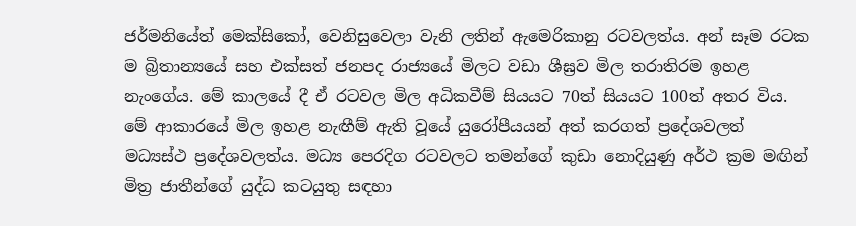ජර්මනියේත් මෙක්සිකෝ, වෙනිසුවෙලා වැනි ලතින් ඇමෙරිකානු රටවලත්ය. අන් සෑම රටක ම බ්‍රිතාන්‍යයේ සහ එක්සත් ජනපද රාජ්‍යයේ මිලට වඩා ශීඝ්‍රව මිල තරාතිරම ඉහළ නැංගේය. මේ කාලයේ දී ඒ රටවල මිල අධිකවීම් සියයට 70ත් සියයට 100ත් අතර විය. මේ ආකාරයේ මිල ඉහළ නැඟීම් ඇති වූයේ යුරෝපීයයන් අත් කරගත් ප්‍රදේශවලත් මධ්‍යස්ථ ප්‍රදේශවලත්ය. මධ්‍ය පෙරදිග රටවලට තමන්ගේ කුඩා නොදියුණු අර්ථ ක්‍රම මඟින් මිත්‍ර ජාතීන්ගේ යුද්ධ කටයුතු සඳහා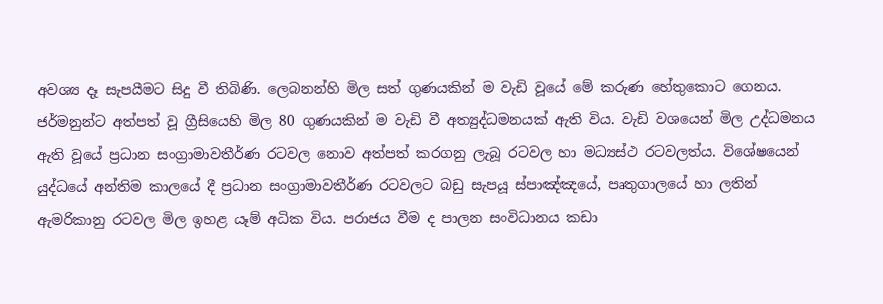අවශ්‍ය දෑ සැපයීමට සිදු වී තිබිණි. ලෙබනන්හි මිල සත් ගුණයකින් ම වැඩි වූයේ මේ කරුණ හේතුකොට ගෙනය. ජර්මනුන්ට අත්පත් වූ ග්‍රීසියෙහි මිල 80 ගුණයකින් ම වැඩි වී අත්‍යුද්ධමනයක් ඇති විය. වැඩි වශයෙන් මිල උද්ධමනය ඇති වූයේ ප්‍රධාන සංග්‍රාමාවතීර්ණ රටවල නොව අත්පත් කරගනු ලැබූ රටවල හා මධ්‍යස්ථ රටවලත්ය. විශේෂයෙන් යුද්ධයේ අන්තිම කාලයේ දී ප්‍රධාන සංග්‍රාමාවතීර්ණ රටවලට බඩු සැපයූ ස්පාඤ්ඤයේ, පෘතුගාලයේ හා ලතින් ඇමරිකානු රටවල මිල ඉහළ යෑම් අධික විය. පරාජය වීම ද පාලන සංවිධානය කඩා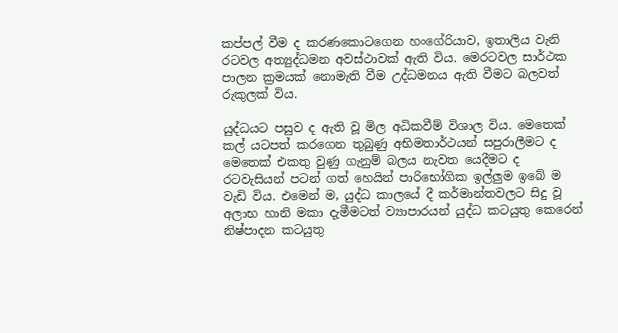කප්පල් වීම ද කරණකොටගෙන හංගේරියාව, ඉතාලිය වැනි රටවල අත්‍යුද්ධමන අවස්ථාවක් ඇති විය. මෙරටවල සාර්ථක පාලන ක්‍රමයක් නොමැති වීම උද්ධමනය ඇති වීමට බලවත් රුකුලක් විය.

යුද්ධයට පසුව ද ඇති වූ මිල අධිකවීම් විශාල විය. මෙතෙක් කල් යටපත් කරගෙන තුබුණු අභිමතාර්ථයන් සපුරාලීමට ද මෙතෙක් එකතු වුණු ගැනුම් බලය නැවත යෙදීමට ද රටවැසියන් පටන් ගත් හෙයින් පාරිභෝගික ඉල්ලුම ඉබේ ම වැඩි විය. එමෙන් ම, යුද්ධ කාලයේ දී කර්මාන්තවලට සිදු වූ අලාභ හානි මකා දැමීමටත් ව්‍යාපාරයන් යුද්ධ කටයුතු කෙරෙන් නිෂ්පාදන කටයුතු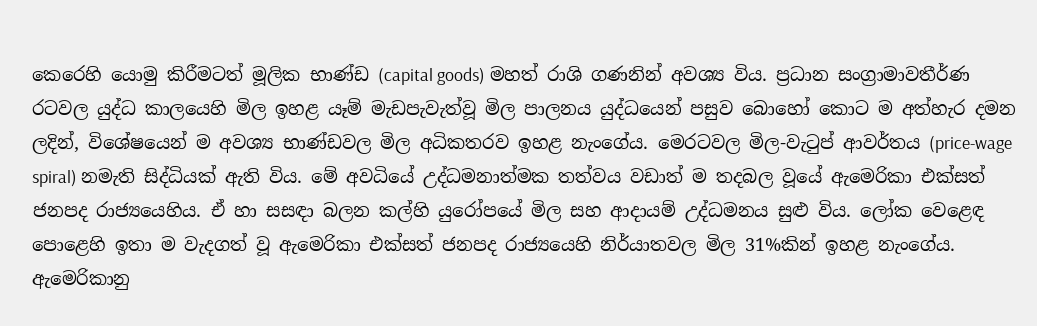කෙරෙහි යොමු කිරීමටත් මූලික භාණ්ඩ (capital goods) මහත් රාශි ගණනින් අවශ්‍ය විය. ප්‍රධාන සංග්‍රාමාවතීර්ණ රටවල යුද්ධ කාලයෙහි මිල ඉහළ යෑම් මැඩපැවැත්වූ මිල පාලනය යුද්ධයෙන් පසුව බොහෝ කොට ම අත්හැර දමන ලදින්, විශේෂයෙන් ම අවශ්‍ය භාණ්ඩවල මිල අධිකතරව ඉහළ නැංගේය. මෙරටවල මිල-වැටුප් ආවර්තය (price-wage spiral) නමැති සිද්ධියක් ඇති විය. මේ අවධියේ උද්ධමනාත්මක තත්වය වඩාත් ම තදබල වූයේ ඇමෙරිකා එක්සත් ජනපද රාජ්‍යයෙහිය. ඒ හා සසඳා බලන කල්හි යුරෝපයේ මිල සහ ආදායම් උද්ධමනය සුළු විය. ලෝක වෙළෙඳ පොළෙහි ඉතා ම වැදගත් වූ ඇමෙරිකා එක්සත් ජනපද රාජ්‍යයෙහි නිර්යාතවල මිල 31%කින් ඉහළ නැංගේය. ඇමෙරිකානු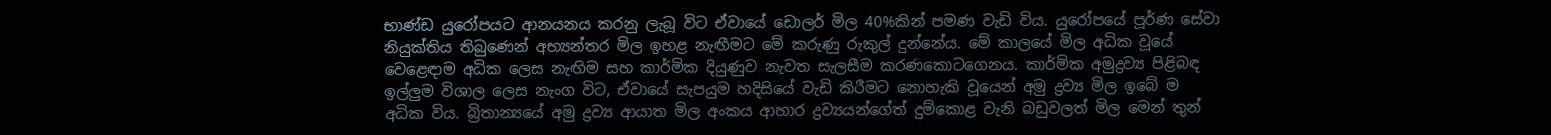භාණ්ඩ යුරෝපයට ආනයනය කරනු ලැබූ විට ඒවායේ ඩොලර් මිල 40%කින් පමණ වැඩි විය. යුරෝපයේ පූර්ණ සේවා නියුක්තිය තිබුණෙන් අභ්‍යන්තර මිල ඉහළ නැඟීමට මේ කරුණු රුකුල් දුන්නේය. මේ කාලයේ මිල අධික වූයේ වෙළෙඳාම අධික ලෙස නැඟිම සහ කාර්මික දියුණුව නැවත සැලසීම කරණකොටගෙනය. කාර්මික අමුද්‍රව්‍ය පිළිබඳ ඉල්ලුම විශාල ලෙස නැංග විට, ඒවා‍යේ සැපයුම හදිසියේ වැඩි කිරීමට නොහැකි වූයෙන් අමු ද්‍රව්‍ය මිල ඉබේ ම අධික විය. බ්‍රිතාන්‍යයේ අමු ද්‍රව්‍ය ආයාත මිල අංකය ආහාර ද්‍රව්‍යයන්ගේත් දුම්කොළ වැනි බඩුවලත් මිල ‍මෙන් තුන්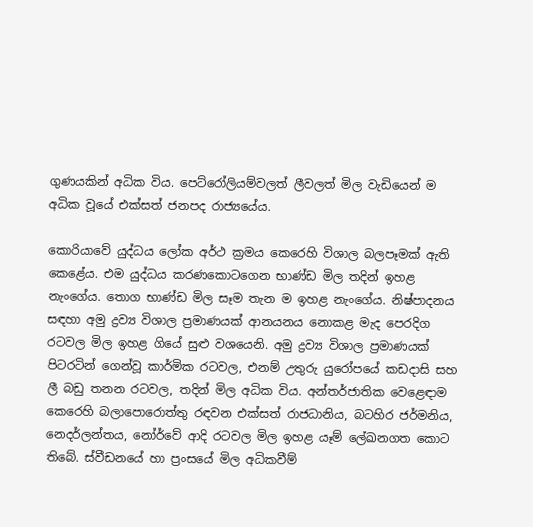ගුණයකින් අධික විය. පෙට්රෝලියම්වලත් ලීවලත් මිල වැඩියෙන් ම අධික වූයේ එක්සත් ජනපද රාජ්‍යයේය.

කොරියාවේ යුද්ධය ලෝක අර්ථ ක්‍රමය කෙරෙහි විශාල බලපෑමක් ඇති කෙළේය. එම යුද්ධය කරණකොටගෙන භාණ්ඩ මිල තදින් ඉහළ නැංගේය. තොග භාණ්ඩ මිල සෑම තැන ම ඉහළ නැංගේය. නිෂ්පාදනය සඳහා අමු ද්‍රව්‍ය විශාල ප්‍රමාණයක් ආනයනය නොකළ මැද පෙරදිග රටවල මිල ඉහළ ගියේ සුළු වශයෙනි. අමු ද්‍රව්‍ය විශාල ප්‍රමාණයක් පිටරටින් ගෙන්වූ කාර්මික රටවල, එනම් උතුරු යුරෝපයේ කඩදාසි සහ ලී බඩු තනන රටවල, තදින් මිල අධික විය. අන්තර්ජාතික වෙළෙඳාම කෙරෙහි බලාපොරොත්තු රඳවන එක්සත් රාජධානිය, බටහිර ජර්මනිය, නෙදර්ලන්තය, නෝර්වේ ආදි රටවල මිල ඉහළ යෑම් ලේඛනගත කොට තිබේ. ස්වීඩනයේ හා ප්‍රංසයේ මිල අධිකවීම්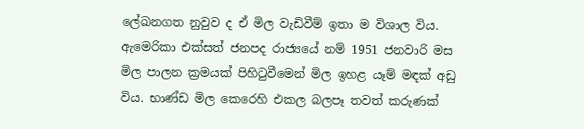ලේඛනගත නුවුව ද ඒ මිල වැඩිවීම් ඉතා ම විශාල විය. ඇමෙරිකා එක්සත් ජනපද රාජ්‍යයේ නම් 1951 ජනවාරි මස මිල පාලන ක්‍රමයක් පිහිටුවීමෙන් මිල ඉහළ යෑම් මඳක් අඩු විය. භාණ්ඩ මිල කෙරෙහි එකල බලපෑ තවත් කරුණක්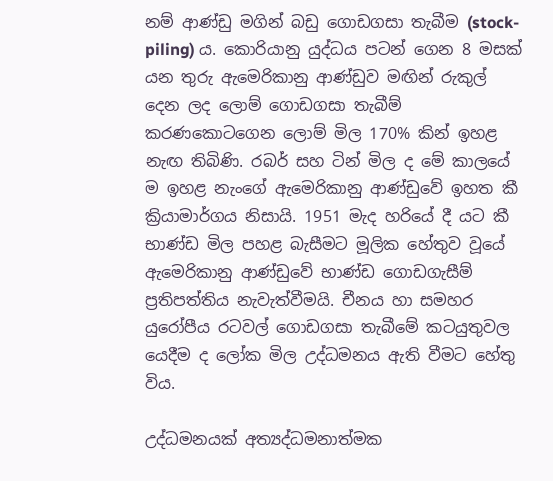නම් ආණ්ඩු මගින් බඩු ගොඩගසා තැබීම (stock-piling) ය. කොරියානු යුද්ධය පටන් ගෙන 8 මසක් යන තුරු ඇමෙරිකානු ආණ්ඩුව මඟින් රුකුල් දෙන ලද ලොම් ගොඩගසා තැබීම් කරණකොටගෙන ලොම් මිල 170% කින් ඉහළ නැඟ තිබිණි. රබර් සහ ටින් මිල ද මේ කාලයේ ම ඉහළ නැංගේ ඇමෙරිකානු ආණ්ඩුවේ ඉහත කී ක්‍රියාමාර්ගය නිසායි. 1951 මැද හරියේ දී යට කී භාණ්ඩ මිල පහළ බැසීමට මූලික හේතුව වූයේ ඇමෙරිකානු ආණ්ඩුවේ භාණ්ඩ ගොඩගැසීම් ප්‍රතිපත්තිය නැවැත්වීමයි. චීනය හා සමහර යුරෝපීය රටවල් ගොඩගසා තැබීමේ කටයුතුවල යෙදීම ද ලෝක මිල උද්ධමනය ඇති වීමට හේතු විය.

උද්ධමනයක් අත්‍යද්ධමනාත්මක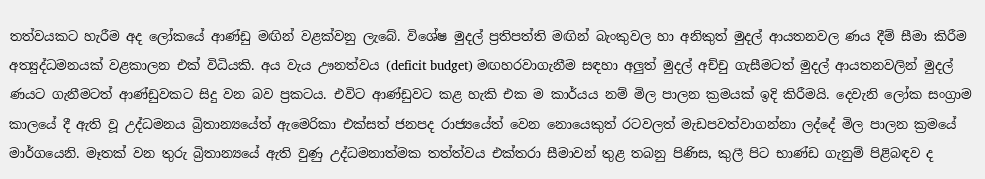තත්වයකට හැරීම අද ලෝකයේ ආණ්ඩු මඟින් වළක්වනු ලැබේ. විශේෂ මුදල් ප්‍රතිපත්ති මඟින් බැංකුවල හා අනිකුත් මුදල් ආයතනවල ණය දීම් සීමා කිරීම අත්‍යුද්ධමනයක් වළකාලන එක් විධියකි. අය වැය ඌනත්වය (deficit budget) මඟහරවාගැනීම සඳහා අලුත් මුදල් අච්චු ගැසීමටත් මුදල් ආයතනවලින් මුදල් ණයට ගැනීමටත් ආණ්ඩුවකට සිදු වන බව ප්‍රකටය. එවිට ආණ්ඩුවට කළ හැකි එක ම කාර්යය නම් මිල පාලන ක්‍රමයක් ඉදි කිරීමයි. දෙවැනි ලෝක සංග්‍රාම කාලයේ දී ඇති වූ උද්ධමනය බ්‍රිතාන්‍යයේත් ඇමෙරිකා එක්සත් ජනපද රාජ්‍යයේත් වෙන නොයෙකුත් රටවලත් මැඩපවත්වාගන්නා ලද්දේ මිල පාලන ක්‍රමයේ මාර්ගයෙනි. මෑතක් වන තුරු බ්‍රිතාන්‍යයේ ඇති වුණු උද්ධමනාත්මක තත්ත්වය එක්තරා සීමාවන් තුළ තබනු පිණිස, කුලී පිට භාණ්ඩ ගැනුම් පිළිබඳව ද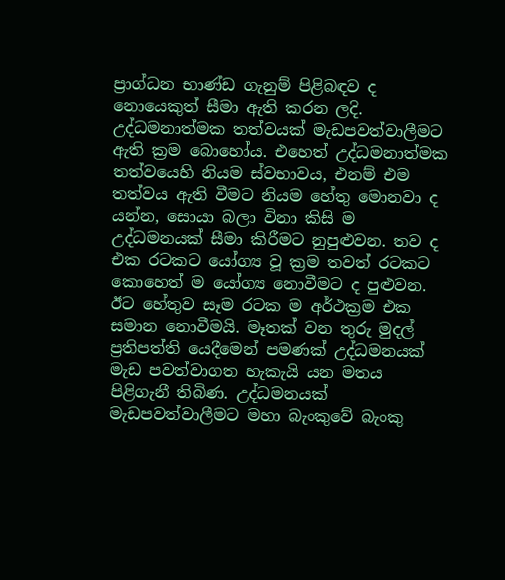ප්‍රාග්ධන භාණ්ඩ ගැනුම් පිළිබඳව ද නොයෙකුත් සීමා ඇති කරන ලදි. උද්ධමනාත්මක තත්වයක් මැඩපවත්වාලීමට ඇති ක්‍රම බොහෝය. එහෙත් උද්ධමනාත්මක තත්වයෙහි නියම ස්වභාවය, එනම් එම තත්වය ඇති වීමට නියම හේතු මොනවා ද යන්න, සොයා බලා විනා කිසි ම උද්ධමනයක් සීමා කිරීමට නුපුළුවන. තව ද එක රටකට යෝග්‍ය වූ ක්‍රම තවත් රටකට කොහෙත් ම යෝග්‍ය නොවීමට ද පුළුවන. ඊට හේතුව සෑම රටක ම අර්ථක්‍රම එක සමාන නොවීමයි. මෑතක් වන තුරු මුදල් ප්‍රතිපත්ති යෙදීමෙන් පමණක් උද්ධමනයක් මැඩ පවත්වාගත හැකැයි යන මතය පිළිගැනී තිබිණ. උද්ධමනයක් මැඩපවත්වාලීමට මහා බැංකුවේ බැංකු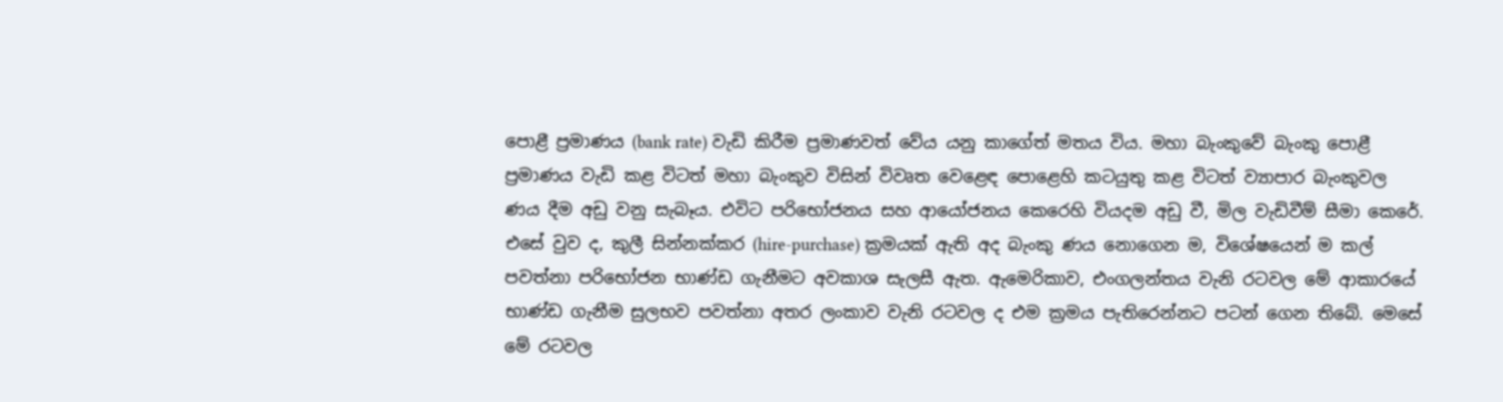පොළී ප්‍රමාණය (bank rate) වැඩි කිරීම ප්‍රමාණවත් වේය යනු කාගේත් මතය විය. මහා බැංකුවේ බැංකු පොළී ප්‍රමාණය වැඩි කළ විටත් මහා බැංකුව විසින් විවෘත වෙළෙඳ පොළෙහි කටයුතු කළ විටත් ව්‍යාපාර බැංකුවල ණය දීම අඩු වනු සැබෑය. එවිට පරිභෝජනය සහ ආයෝජනය කෙරෙහි වියදම අඩු වී, මිල වැඩිවීම් සීමා කෙරේ. එසේ වුව ද, කුලී සින්නක්කර (hire-purchase) ක්‍රමයක් ඇති අද බැංකු ණය නොගෙන ම, විශේෂයෙන් ම කල් පවත්නා පරිභෝජන භාණ්ඩ ගැනීමට අවකාශ සැලසී ඇත. ඇමෙරිකාව, එංගලන්තය වැනි රටවල මේ ආකාරයේ භාණ්ඩ ගැනීම සුලභව පවත්නා අතර ලංකාව වැනි රටවල ද එම ක්‍රමය පැතිරෙන්නට පටන් ගෙන තිබේ. මෙසේ මේ රටවල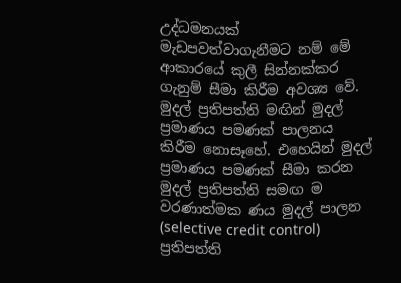උද්ධමනයක් මැඩපවත්වාගැනීමට නම් මේ ආකාරයේ කුලී සින්නක්කර ගැනුම් සීමා කිරීම අවශ්‍ය වේ. මුදල් ප්‍රතිපත්ති මඟින් මුදල් ප්‍රමාණය පමණක් පාලනය කිරීම නොසෑහේ. එහෙයින් මුදල් ප්‍රමාණය පමණක් සීමා කරන මුදල් ප්‍රතිපත්ති සමඟ ම වරණාත්මක ණය මුදල් පාලන (selective credit control) ප්‍රතිපත්ති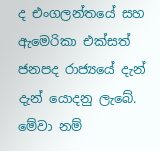ද එංගලන්තයේ සහ ඇමෙරිකා එක්සත් ජනපද රාජ්‍යයේ දැන් දැන් යොදනු ලැබේ. මේවා නම්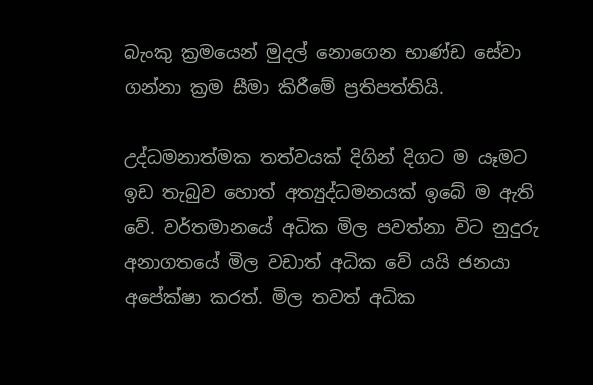බැංකු ක්‍රමයෙන් මුදල් නොගෙන භාණ්ඩ සේවා ගන්නා ක්‍රම සීමා කිරීමේ ප්‍රතිපත්තියි.

උද්ධමනාත්මක තත්වයක් දිගින් දිගට ම යෑමට ඉඩ තැබුව හොත් අත්‍යුද්ධමනයක් ඉබේ ම ඇති වේ. වර්තමානයේ අධික මිල පවත්නා විට නුදුරු අනාගතයේ මිල වඩාත් අධික වේ යයි ජනයා අපේක්ෂා කරත්. මිල තවත් අධික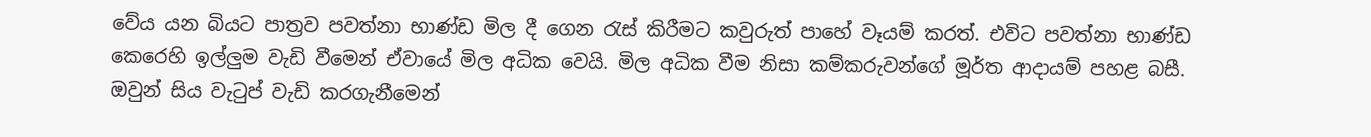වේය යන බියට පාත්‍රව පවත්නා භාණ්ඩ මිල දී ගෙන රැස් කිරීමට කවුරුත් පාහේ වෑයම් කරත්. එවිට පවත්නා භාණ්ඩ කෙරෙහි ඉල්ලුම වැඩි වීමෙන් ඒවායේ මිල අධික වෙයි. මිල අධික වීම නිසා කම්කරුවන්ගේ මූර්ත ආදායම් පහළ බසී. ඔවුන් සිය වැටුප් වැඩි කරගැනීමෙන්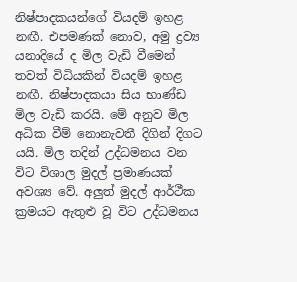නිෂ්පාදකයන්ගේ වියදම් ඉහළ නඟී. එපමණක් නොව, අමු ද්‍රව්‍ය යනාදියේ ද මිල වැඩි වීමෙන් තවත් විධියකින් වියදම් ඉහළ නඟී. නිෂ්පාදකයා සිය භාණ්ඩ මිල වැඩි කරයි. මේ අනුව මිල අධික වීම් නොනැවතී දිගින් දිගට යයි. මිල තදින් උද්ධමනය වන විට විශාල මුදල් ප්‍රමාණයක් අවශ්‍ය වේ. අලුත් මුදල් ආර්ථීක ක්‍රමයට ඇතුළු වූ විට උද්ධමනය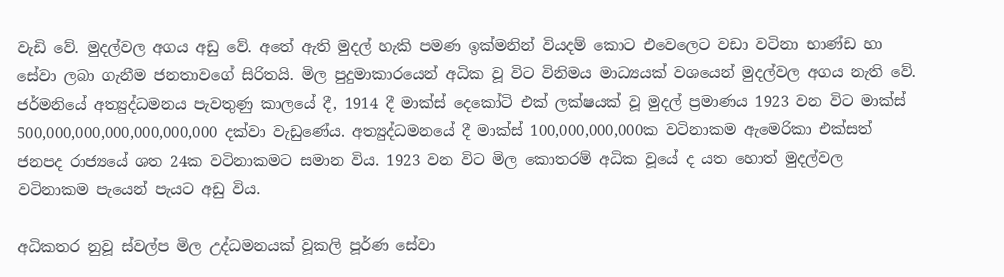වැඩි වේ. මුදල්වල අගය අඩු වේ. අතේ ඇති මුදල් හැකි පමණ ඉක්මනින් වියදම් කොට එවෙලෙට වඩා වටිනා භාණ්ඩ හා සේවා ලබා ගැනීම ජනතාවගේ සිරිතයි. මිල පුදුමාකාරයෙන් අධික වූ විට විනිමය මාධ්‍යයක් වශයෙන් මුදල්වල අගය නැති වේ. ජර්මනියේ අත්‍යුද්ධමනය පැවතුණු කාලයේ දී, 1914 දී මාක්ස් දෙකෝටි එක් ලක්ෂයක් වූ මුදල් ප්‍රමාණය 1923 වන විට මාක්ස් 500,000,000,000,000,000,000 දක්වා වැඩුණේය. අත්‍යුද්ධමනයේ දී මාක්ස් 100,000,000,000ක වටිනාකම ඇමෙරිකා එක්සත් ජනපද රාජ්‍යයේ ශත 24ක වටිනාකමට සමාන විය. 1923 වන විට මිල කොතරම් අධික වූයේ ද යත හොත් මුදල්වල වටිනාකම පැයෙන් පැයට අඩු විය.

අධිකතර නුවූ ස්වල්ප මිල උද්ධමනයක් වූකලි පූර්ණ සේවා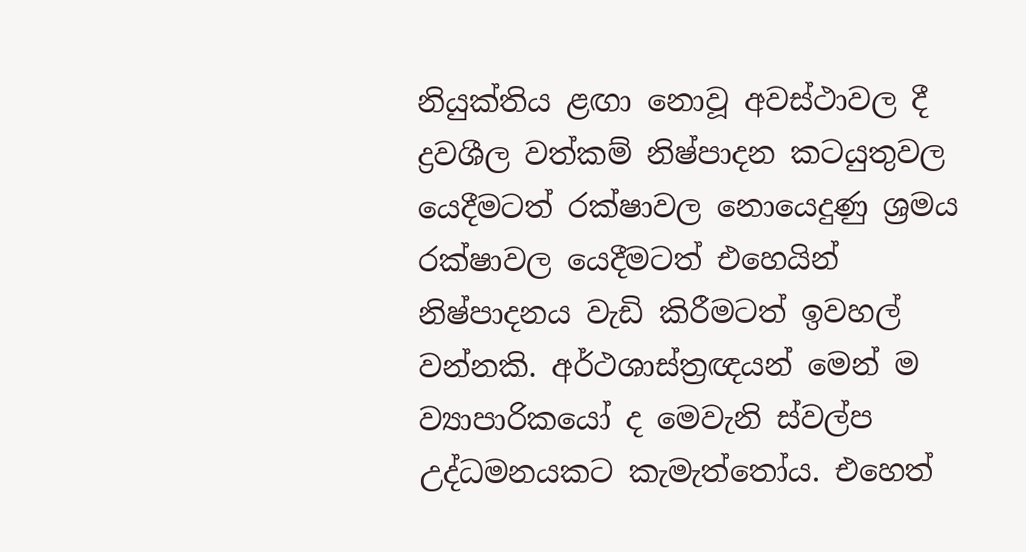නියුක්තිය ළඟා නොවූ අවස්ථාවල දී ද්‍රවශීල වත්කම් නිෂ්පාදන කටයුතුවල යෙදීමටත් රක්ෂාවල නොයෙදුණු ශ්‍රමය රක්ෂාවල යෙදීමටත් එහෙයින් නිෂ්පාදනය වැඩි කිරීමටත් ඉවහල් වන්නකි. අර්ථශාස්ත්‍රඥයන් මෙන් ම ව්‍යාපාරිකයෝ ද මෙවැනි ස්වල්ප උද්ධමනයකට කැමැත්තෝය. එහෙත්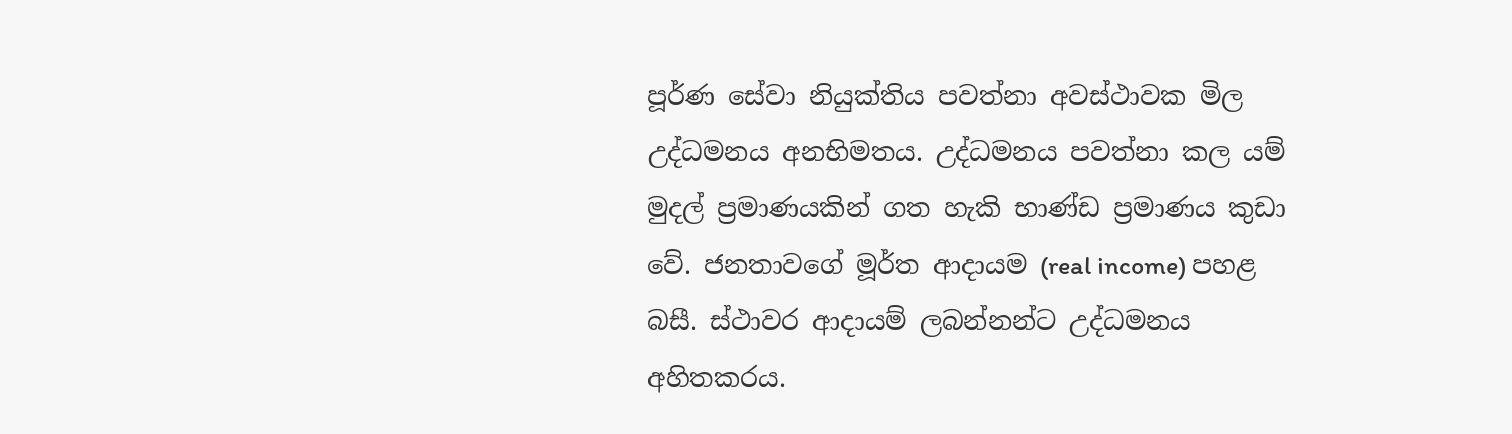පූර්ණ සේවා නියුක්තිය පවත්නා අවස්ථාවක මිල උද්ධමනය අනභිමතය. උද්ධමනය පවත්නා කල යම් මුදල් ප්‍රමාණයකින් ගත හැකි භාණ්ඩ ප්‍රමාණය කුඩා වේ. ජනතාවගේ මූර්ත ආදායම (real income) පහළ බසී. ස්ථාවර ආදායම් ලබන්නන්ට උද්ධමනය අහිතකරය.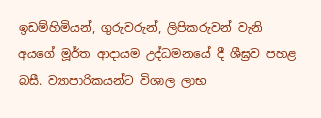ඉඩම්හිමියන්, ගුරුවරුන්, ලිපිකරුවන් වැනි අයගේ මූර්ත ආදායම උද්ධමනයේ දී ශීඝ්‍රව පහළ බසී. ව්‍යාපාරිකයන්ට විශාල ලාභ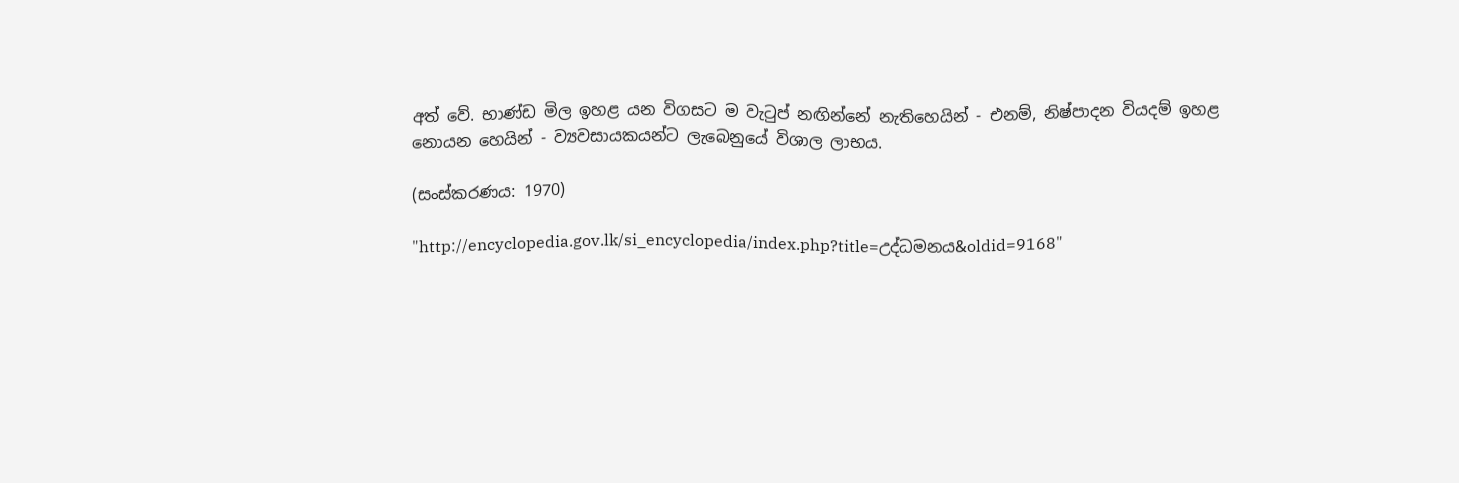අත් වේ. භාණ්ඩ මිල ඉහළ යන විගසට ම වැටුප් නඟින්නේ නැතිහෙයින් - එනම්, නිෂ්පාදන වියදම් ඉහළ නොයන හෙයින් - ව්‍යවසායකයන්ට ලැබෙනුයේ විශාල ලාභය.

(සංස්කරණය: 1970)

"http://encyclopedia.gov.lk/si_encyclopedia/index.php?title=උද්ධමනය&oldid=9168"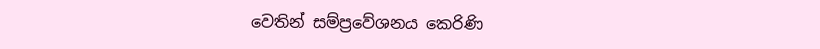වෙතින් සම්ප්‍රවේශනය කෙරිණි